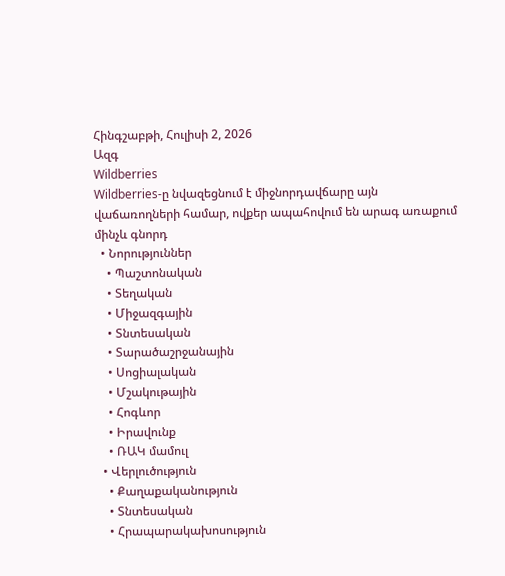Հինգշաբթի, Հուլիսի 2, 2026
Ազգ
Wildberries
Wildberries-ը նվազեցնում է միջնորդավճարը այն վաճառողների համար, ովքեր ապահովում են արագ առաքում մինչև գնորդ
  • Նորություններ
    • Պաշտոնական
    • Տեղական
    • Միջազգային
    • Տնտեսական
    • Տարածաշրջանային
    • Սոցիալական
    • Մշակութային
    • Հոգևոր
    • Իրավունք
    • ՌԱԿ մամուլ
  • Վերլուծություն
    • Քաղաքականություն
    • Տնտեսական
    • Հրապարակախոսություն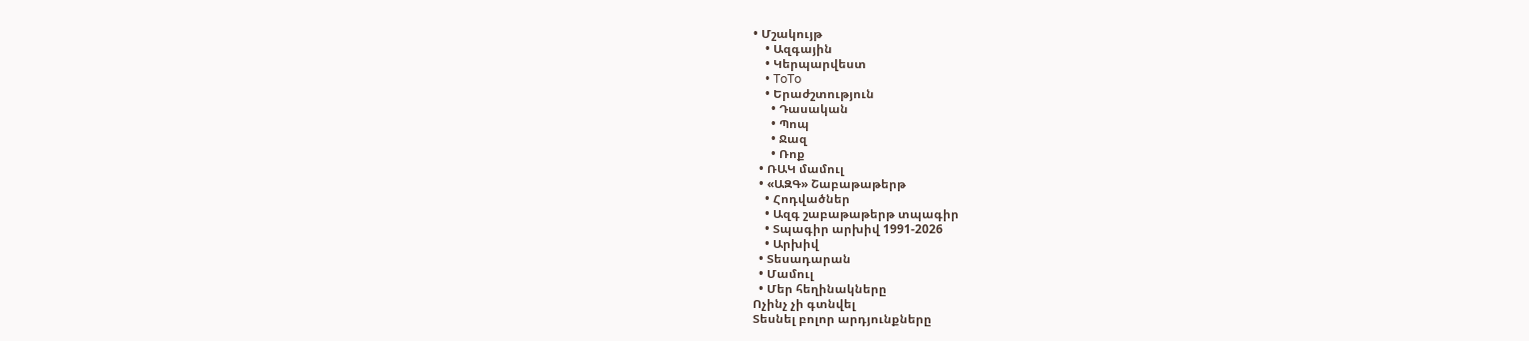• Մշակույթ
    • Ազգային
    • Կերպարվեստ
    • ToTo
    • Երաժշտություն
      • Դասական
      • Պոպ
      • Ջազ
      • Ռոք
  • ՌԱԿ մամուլ
  • «ԱԶԳ» Շաբաթաթերթ
    • Հոդվածներ
    • Ազգ շաբաթաթերթ տպագիր
    • Տպագիր արխիվ 1991-2026
    • Արխիվ
  • Տեսադարան
  • Մամուլ
  • Մեր հեղինակները
Ոչինչ չի գտնվել
Տեսնել բոլոր արդյունքները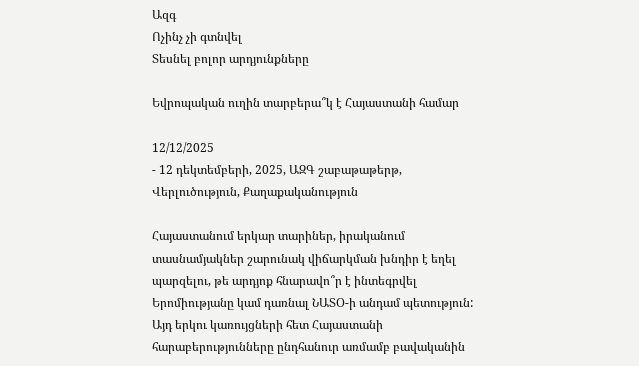Ազգ
Ոչինչ չի գտնվել
Տեսնել բոլոր արդյունքները

Եվրոպական ուղին տարբերա՞կ է Հայաստանի համար

12/12/2025
- 12 դեկտեմբերի, 2025, ԱԶԳ շաբաթաթերթ, Վերլուծություն, Քաղաքականություն

Հայաստանում երկար տարիներ, իրականում տասնամյակներ շարունակ վիճարկման խնդիր է եղել պարզելու, թե արդյոք հնարավո՞ր է ինտեգրվել Երոմիությանը կամ դառնալ ՆԱՏՕ-ի անդամ պետություն: Այդ երկու կառույցների հետ Հայաստանի հարաբերությունները ընդհանուր առմամբ բավականին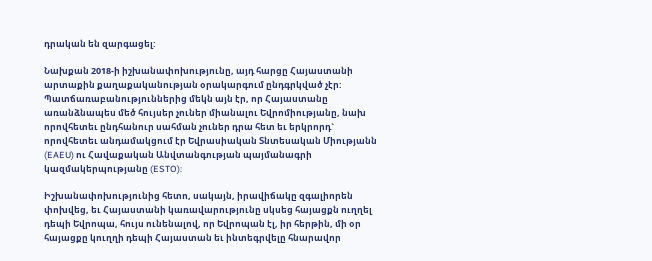դրական են զարգացել:

Նախքան 2018-ի իշխանափոխությունը, այդ հարցը Հայաստանի արտաքին քաղաքականության օրակարգում ընդգրկված չէր: Պատճառաբանություններից մեկն այն էր, որ Հայաստանը առանձնապես մեծ հույսեր չուներ միանալու Եվրոմիությանը, նախ որովհետեւ ընդհանուր սահման չուներ դրա հետ եւ երկրորդ` որովհետեւ անդամակցում էր Եվրասիական Տնտեսական Միությանն (EAEU) ու Հավաքական Անվտանգության պայմանագրի կազմակերպությանը (ESTO):

Իշխանափոխությունից հետո, սակայն, իրավիճակը զգալիորեն փոխվեց, եւ Հայաստանի կառավարությունը սկսեց հայացքն ուղղել դեպի Եվրոպա, հույս ունենալով, որ Եվրոպան էլ, իր հերթին, մի օր հայացքը կուղղի դեպի Հայաստան եւ ինտեգրվելը հնարավոր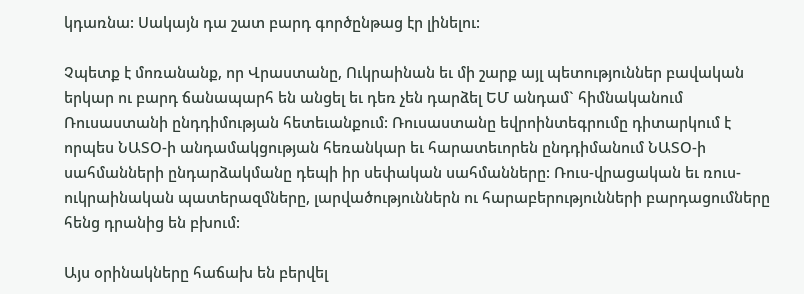կդառնա: Սակայն դա շատ բարդ գործընթաց էր լինելու:

Չպետք է մոռանանք, որ Վրաստանը, Ուկրաինան եւ մի շարք այլ պետություններ բավական երկար ու բարդ ճանապարհ են անցել եւ դեռ չեն դարձել ԵՄ անդամ` հիմնականում Ռուսաստանի ընդդիմության հետեւանքում: Ռուսաստանը եվրոինտեգրումը դիտարկում է որպես ՆԱՏՕ-ի անդամակցության հեռանկար եւ հարատեւորեն ընդդիմանում ՆԱՏՕ-ի սահմանների ընդարձակմանը դեպի իր սեփական սահմանները: Ռուս-վրացական եւ ռուս-ուկրաինական պատերազմները, լարվածություններն ու հարաբերությունների բարդացումները հենց դրանից են բխում:

Այս օրինակները հաճախ են բերվել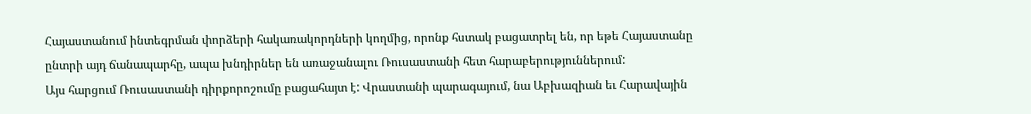Հայաստանում ինտեգրման փորձերի հակառակորդների կողմից, որոնք հստակ բացատրել են, որ եթե Հայաստանը ընտրի այդ ճանապարհը, ապա խնդիրներ են առաջանալու Ռուսաստանի հետ հարաբերություններում:
Այս հարցում Ռուսաստանի դիրքորոշումը բացահայտ է: Վրաստանի պարագայում, նա Աբխազիան եւ Հարավային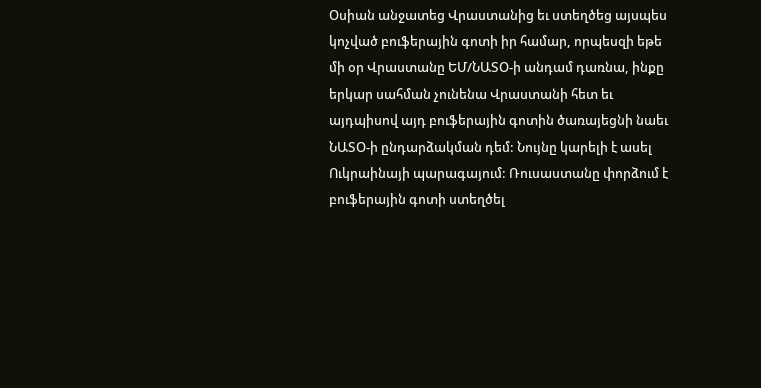Օսիան անջատեց Վրաստանից եւ ստեղծեց այսպես կոչված բուֆերային գոտի իր համար, որպեսզի եթե մի օր Վրաստանը ԵՄ/ՆԱՏՕ-ի անդամ դառնա, ինքը երկար սահման չունենա Վրաստանի հետ եւ այդպիսով այդ բուֆերային գոտին ծառայեցնի նաեւ ՆԱՏՕ-ի ընդարձակման դեմ: Նույնը կարելի է ասել Ուկրաինայի պարագայում: Ռուսաստանը փորձում է բուֆերային գոտի ստեղծել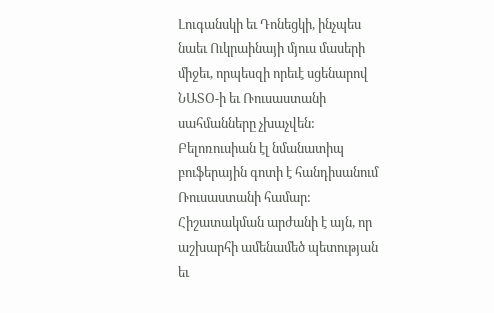Լուգանսկի եւ Դոնեցկի, ինչպես նաեւ Ուկրաինայի մյուս մասերի միջեւ, որպեսզի որեւէ սցենարով ՆԱՏՕ-ի եւ Ռուսաստանի սահմանները չխաչվեն: Բելոռուսիան էլ նմանատիպ բուֆերային գոտի է հանդիսանում Ռուսաստանի համար:
Հիշատակման արժանի է այն, որ աշխարհի ամենամեծ պետության եւ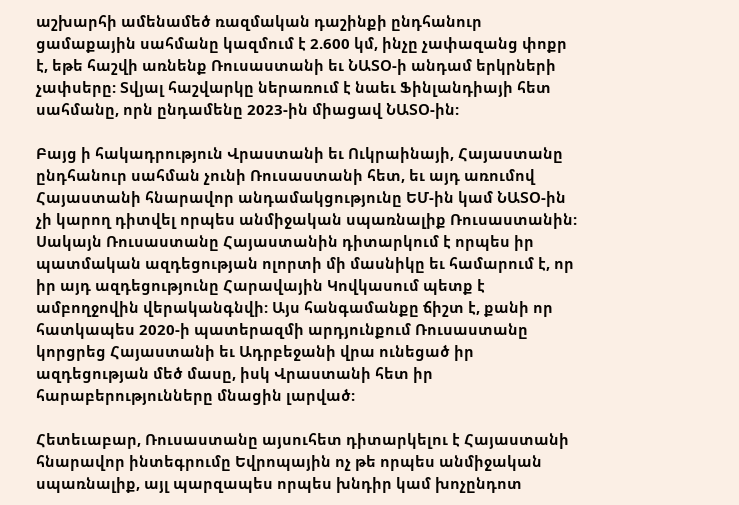աշխարհի ամենամեծ ռազմական դաշինքի ընդհանուր ցամաքային սահմանը կազմում է 2.600 կմ, ինչը չափազանց փոքր է, եթե հաշվի առնենք Ռուսաստանի եւ ՆԱՏՕ-ի անդամ երկրների չափսերը: Տվյալ հաշվարկը ներառում է նաեւ Ֆինլանդիայի հետ սահմանը, որն ընդամենը 2023-ին միացավ ՆԱՏՕ-ին:

Բայց ի հակադրություն Վրաստանի եւ Ուկրաինայի, Հայաստանը ընդհանուր սահման չունի Ռուսաստանի հետ, եւ այդ առումով Հայաստանի հնարավոր անդամակցությունը ԵՄ-ին կամ ՆԱՏՕ-ին չի կարող դիտվել որպես անմիջական սպառնալիք Ռուսաստանին: Սակայն Ռուսաստանը Հայաստանին դիտարկում է որպես իր պատմական ազդեցության ոլորտի մի մասնիկը եւ համարում է, որ իր այդ ազդեցությունը Հարավային Կովկասում պետք է ամբողջովին վերականգնվի: Այս հանգամանքը ճիշտ է, քանի որ հատկապես 2020-ի պատերազմի արդյունքում Ռուսաստանը կորցրեց Հայաստանի եւ Ադրբեջանի վրա ունեցած իր ազդեցության մեծ մասը, իսկ Վրաստանի հետ իր հարաբերությունները մնացին լարված:

Հետեւաբար, Ռուսաստանը այսուհետ դիտարկելու է Հայաստանի հնարավոր ինտեգրումը Եվրոպային ոչ թե որպես անմիջական սպառնալիք, այլ պարզապես որպես խնդիր կամ խոչընդոտ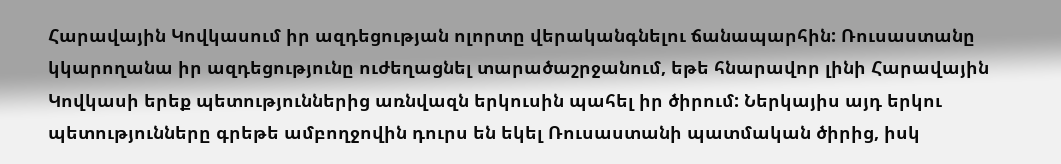Հարավային Կովկասում իր ազդեցության ոլորտը վերականգնելու ճանապարհին: Ռուսաստանը կկարողանա իր ազդեցությունը ուժեղացնել տարածաշրջանում, եթե հնարավոր լինի Հարավային Կովկասի երեք պետություններից առնվազն երկուսին պահել իր ծիրում: Ներկայիս այդ երկու պետությունները գրեթե ամբողջովին դուրս են եկել Ռուսաստանի պատմական ծիրից, իսկ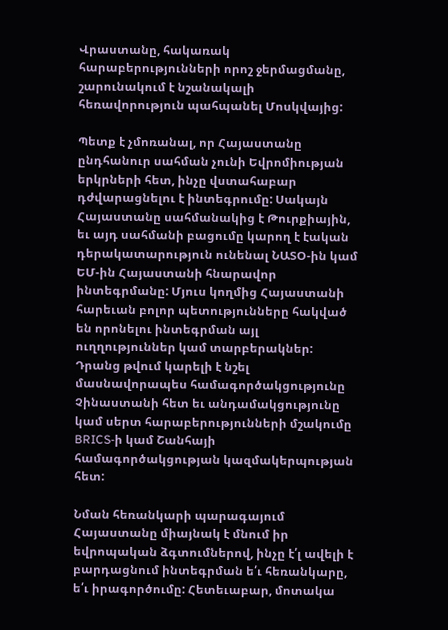Վրաստանը, հակառակ հարաբերությունների որոշ ջերմացմանը, շարունակում է նշանակալի հեռավորություն պահպանել Մոսկվայից:

Պետք է չմոռանալ, որ Հայաստանը ընդհանուր սահման չունի Եվրոմիության երկրների հետ, ինչը վստահաբար դժվարացնելու է ինտեգրումը: Սակայն Հայաստանը սահմանակից է Թուրքիային, եւ այդ սահմանի բացումը կարող է էական դերակատարություն ունենալ ՆԱՏՕ-ին կամ ԵՄ-ին Հայաստանի հնարավոր ինտեգրմանը: Մյուս կողմից Հայաստանի հարեւան բոլոր պետությունները հակված են որոնելու ինտեգրման այլ ուղղություններ կամ տարբերակներ: Դրանց թվում կարելի է նշել մասնավորապես համագործակցությունը Չինաստանի հետ եւ անդամակցությունը կամ սերտ հարաբերությունների մշակումը BRICS-ի կամ Շանհայի համագործակցության կազմակերպության հետ:

Նման հեռանկարի պարագայում Հայաստանը միայնակ է մնում իր եվրոպական ձգտումներով, ինչը է՛լ ավելի է բարդացնում ինտեգրման ե՛ւ հեռանկարը, ե՛ւ իրագործումը: Հետեւաբար, մոտակա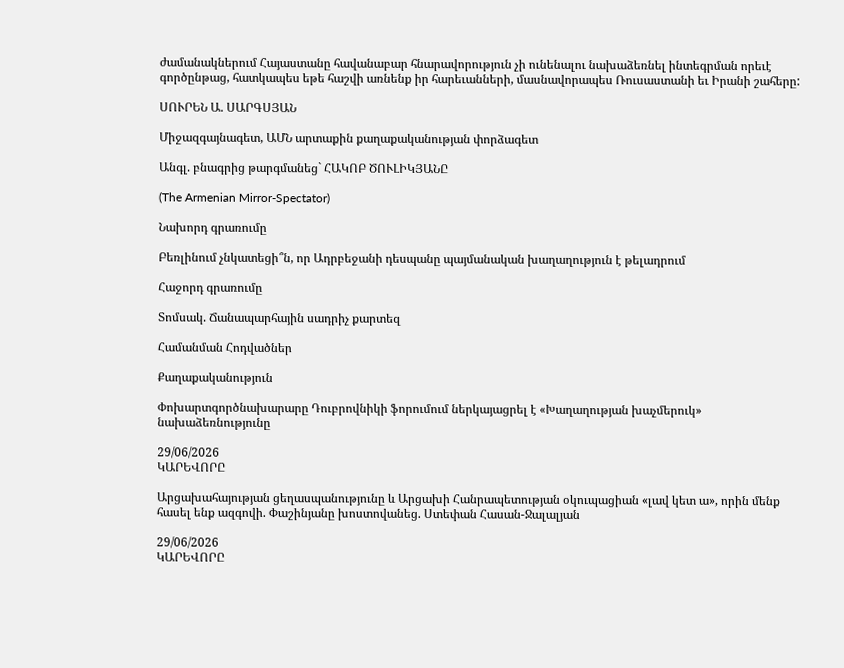ժամանակներում Հայաստանը հավանաբար հնարավորություն չի ունենալու նախաձեռնել ինտեգրման որեւէ գործընթաց, հատկապես եթե հաշվի առնենք իր հարեւանների, մասնավորապես Ռուսաստանի եւ Իրանի շահերը:

ՍՈՒՐԵՆ Ա. ՍԱՐԳՍՅԱՆ

Միջազգայնագետ, ԱՄՆ արտաքին քաղաքականության փորձագետ

Անգլ. բնագրից թարգմանեց` ՀԱԿՈԲ ԾՈՒԼԻԿՅԱՆԸ

(The Armenian Mirror-Spectator)

Նախորդ գրառումը

Բեռլինում չնկատեցի՞ն, որ Ադրբեջանի դեսպանը պայմանական խաղաղություն է թելադրում

Հաջորդ գրառումը

Տոմսակ. Ճանապարհային սադրիչ քարտեզ

Համանման Հոդվածներ

Քաղաքականություն

Փոխարտգործնախարարը Դուբրովնիկի ֆորումում ներկայացրել է «Խաղաղության խաչմերուկ» նախաձեռնությունը

29/06/2026
ԿԱՐԵՎՈՐԸ

Արցախահայության ցեղասպանությունը և Արցախի Հանրապետության օկուպացիան «լավ կետ ա», որին մենք հասել ենք ազգովի. Փաշինյանը խոստովանեց. Ստեփան Հասան-Ջալալյան

29/06/2026
ԿԱՐԵՎՈՐԸ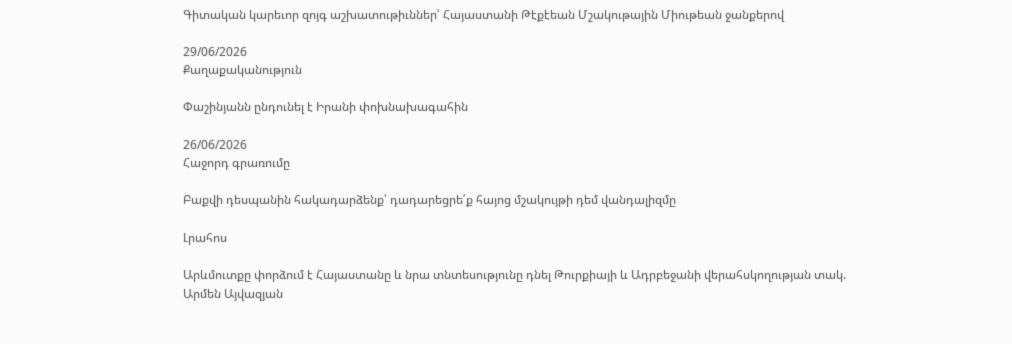Գիտական կարեւոր զոյգ աշխատութիւններ՝ Հայաստանի Թէքէեան Մշակութային Միութեան ջանքերով

29/06/2026
Քաղաքականություն

Փաշինյանն ընդունել է Իրանի փոխնախագահին

26/06/2026
Հաջորդ գրառումը

Բաքվի դեսպանին հակադարձենք՝ դադարեցրե՛ք հայոց մշակույթի դեմ վանդալիզմը

Լրահոս

Արևմուտքը փորձում է Հայաստանը և նրա տնտեսությունը դնել Թուրքիայի և Ադրբեջանի վերահսկողության տակ. Արմեն Այվազյան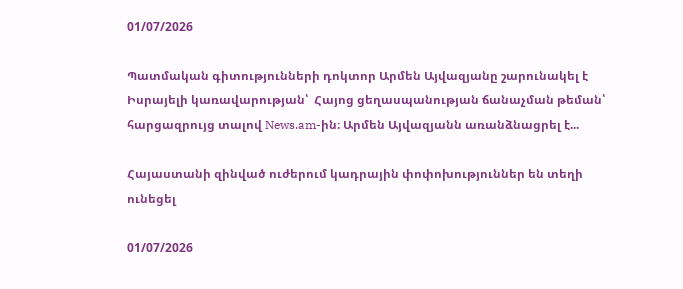01/07/2026

Պատմական գիտությունների դոկտոր Արմեն Այվազյանը շարունակել է Իսրայելի կառավարության՝  Հայոց ցեղասպանության ճանաչման թեման՝ հարցազրույց տալով News.am-ին։ Արմեն Այվազյանն առանձնացրել է...

Հայաստանի զինված ուժերում կադրային փոփոխություններ են տեղի ունեցել

01/07/2026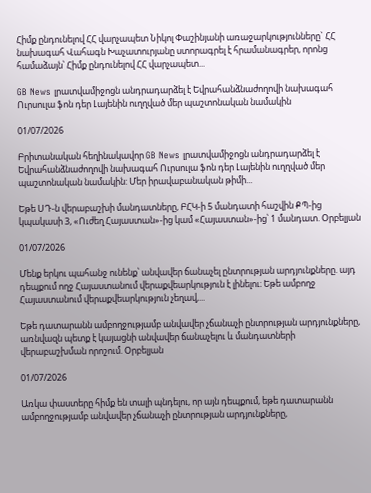Հիմք ընդունելով ՀՀ վարչապետ Նիկոլ Փաշինյանի առաջարկությունները` ՀՀ նախագահ Վահագն Խաչատուրյանը ստորագրել է հրամանագրեր, որոնց համաձայն՝ Հիմք ընդունելով ՀՀ վարչապետ...

GB News լրատվամիջոցն անդրադարձել է Եվրահանձնաժողովի նախագահ Ուրսուլա ֆոն դեր Լայենին ուղղված մեր պաշտոնական նամակին

01/07/2026

Բրիտանական հեղինակավոր GB News լրատվամիջոցն անդրադարձել է Եվրահանձնաժողովի նախագահ Ուրսուլա ֆոն դեր Լայենին ուղղված մեր պաշտոնական նամակին: Մեր իրավաբանական թիմի...

Եթե ՍԴ-ն վերաբաշխի մանդատները, ԲՀԿ-ի 5 մանդատի հաշվին ՔՊ-ից կպակասի 3, «Ուժեղ Հայաստան»-ից կամ «Հայաստան»-ից՝ 1 մանդատ. Օրբելյան

01/07/2026

Մենք երկու պահանջ ունենք՝ անվավեր ճանաչել ընտրության արդյունքները. այդ դեպքում ողջ Հայաստանում վերաքվեարկություն է լինելու։ Եթե ամբողջ Հայաստանում վերաքվեարկություն չեղավ,...

Եթե դատարանն ամբողջությամբ անվավեր չճանաչի ընտրության արդյունքները, առնվազն պետք է կայացնի անվավեր ճանաչելու և մանդատների  վերաբաշխման որոշում. Օրբելյան

01/07/2026

Առկա փաստերը հիմք են տալի պնդելու, որ այն դեպքում, եթե դատարանն ամբողջությամբ անվավեր չճանաչի ընտրության արդյունքները,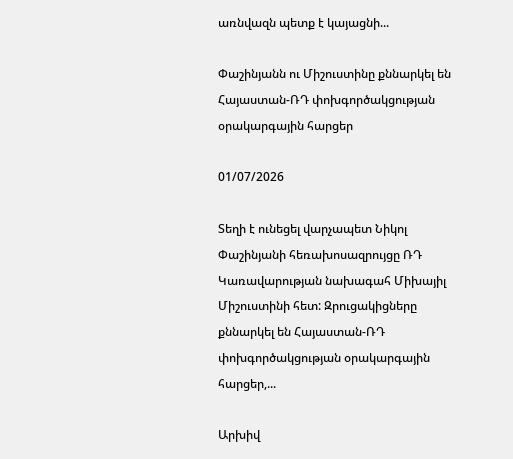առնվազն պետք է կայացնի...

Փաշինյանն ու Միշուստինը քննարկել են Հայաստան-ՌԴ փոխգործակցության օրակարգային հարցեր

01/07/2026

Տեղի է ունեցել վարչապետ Նիկոլ Փաշինյանի հեռախոսազրույցը ՌԴ Կառավարության նախագահ Միխայիլ Միշուստինի հետ: Զրուցակիցները քննարկել են Հայաստան-ՌԴ փոխգործակցության օրակարգային հարցեր,...

Արխիվ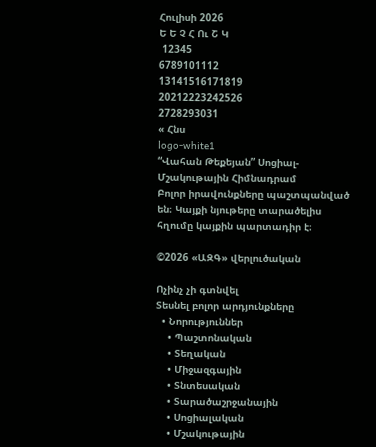Հուլիսի 2026
Ե Ե Չ Հ Ու Շ Կ
 12345
6789101112
13141516171819
20212223242526
2728293031
« Հնս
logo-white1
“Վահան Թեքեյան” Սոցիալ-Մշակութային Հիմնադրամ
Բոլոր իրավունքները պաշտպանված են։ Կայքի նյութերը տարածելիս հղումը կայքին պարտադիր է։

©2026 «ԱԶԳ» վերլուծական

Ոչինչ չի գտնվել
Տեսնել բոլոր արդյունքները
  • Նորություններ
    • Պաշտոնական
    • Տեղական
    • Միջազգային
    • Տնտեսական
    • Տարածաշրջանային
    • Սոցիալական
    • Մշակութային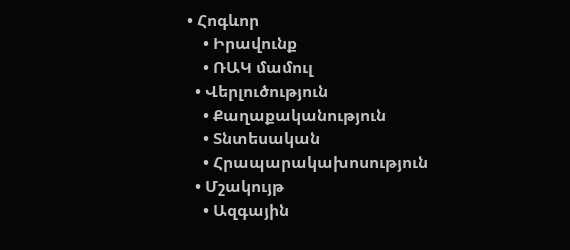• Հոգևոր
    • Իրավունք
    • ՌԱԿ մամուլ
  • Վերլուծություն
    • Քաղաքականություն
    • Տնտեսական
    • Հրապարակախոսություն
  • Մշակույթ
    • Ազգային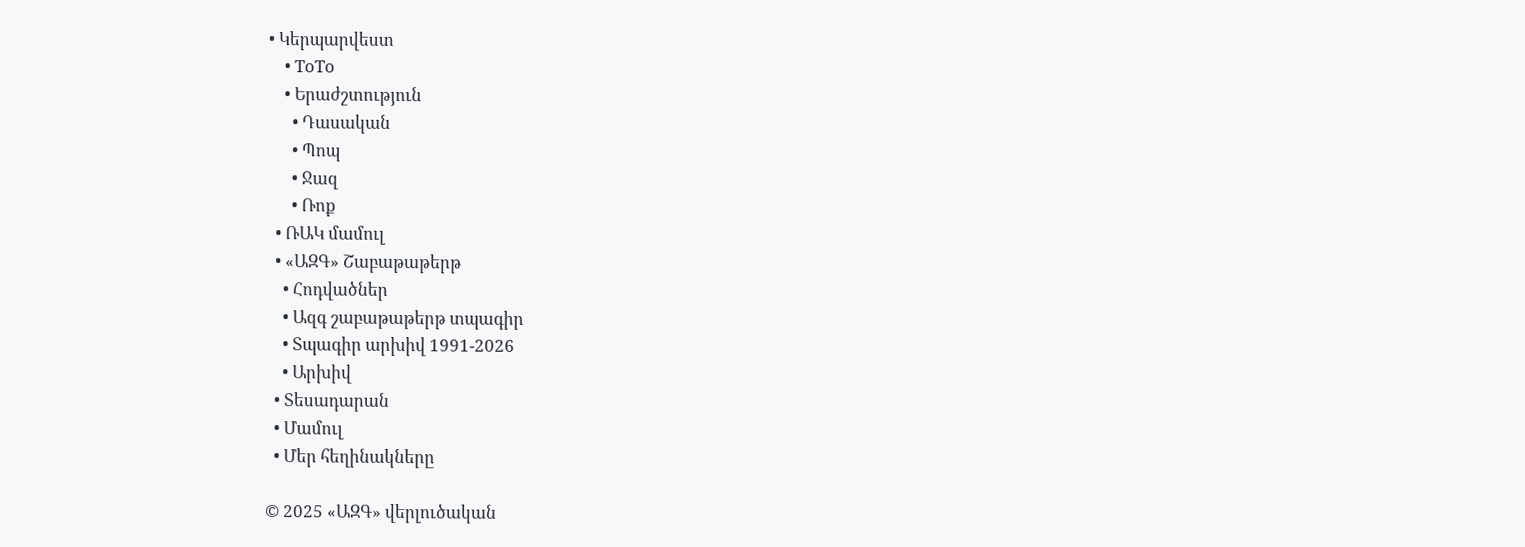• Կերպարվեստ
    • ToTo
    • Երաժշտություն
      • Դասական
      • Պոպ
      • Ջազ
      • Ռոք
  • ՌԱԿ մամուլ
  • «ԱԶԳ» Շաբաթաթերթ
    • Հոդվածներ
    • Ազգ շաբաթաթերթ տպագիր
    • Տպագիր արխիվ 1991-2026
    • Արխիվ
  • Տեսադարան
  • Մամուլ
  • Մեր հեղինակները

© 2025 «ԱԶԳ» վերլուծական